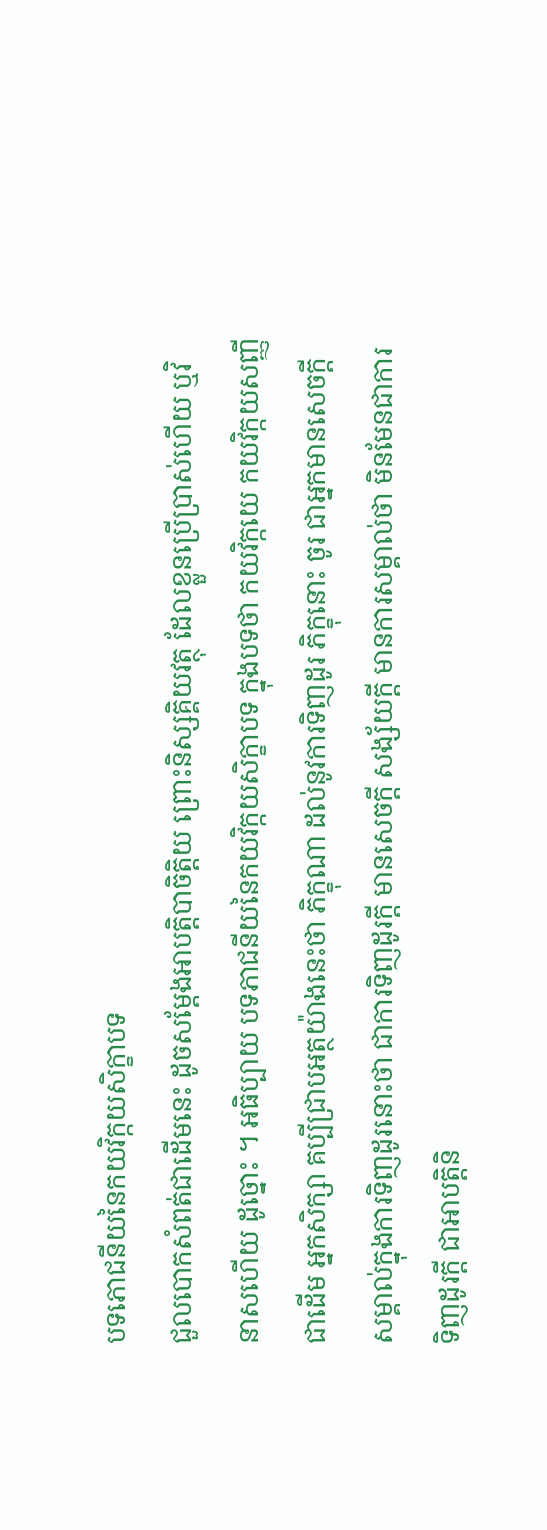បទភោជនីយនៃកយវិក្កយសិក្ខាបទ
ជួលបោកសំពត់ជាដើមនេះ ដូចសម្តែងអាបត្តិបាចិត្តិយ ព្រោះនិស្សគ្គិយវត្ថុ ដែលខ្លួនប្រើប្រាស់ហើយ ឬវិនាសហើយ ដូច្នោះ ។ អធិប្បាយ បទភាជនីយនៃកយវិក្កយសិក្ខាបទ ក្នុងបទថា កយវិក្កយេ កយវិក្កយសញ្ញី ជាដើម អ្នកសិក្សា គប្បីជ្រាបអត្ថយ៉ាងនេះថា ភិក្ខុណា ដល់នូវការទិញដូរ ភិក្ខុនោះ ចូរ ជាអ្នកមានសេចក្តីសម្គាល់ក្នុងការទិញដូរនោះថា ជាការទិញដូរក្តី មានសេចក្តី សង្ស័យក្តី មានការសម្គាល់ថា មិនមែនជាការទិញដូរក្តី ជាអាបត្តិនិ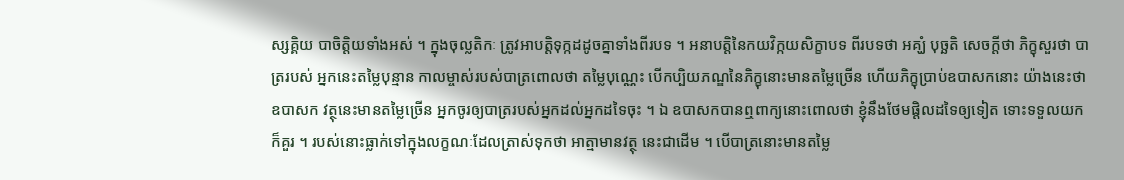ស្សគ្គិយ បាចិត្តិយទាំងអស់ ។ ក្នុងចុល្លតិកៈ ត្រូវអាបត្តិទុក្កដដូចគ្នាទាំងពីរបទ ។ អនាបត្តិនៃកយវិក្កយសិក្ខាបទ ពីរបទថា អគ្ឃំ បុច្ឆតិ សេចក្តីថា ភិក្ខុសួរថា បាត្ររបស់ អ្នកនេះតម្លៃបុន្មាន កាលម្ចាស់របស់បាត្រពោលថា តម្លៃបុណ្ណេះ បើកប្បិយភណ្ឌនៃភិក្ខុនោះមានតម្លៃច្រើន ហើយភិក្ខុប្រាប់ឧបាសកនោះ យ៉ាងនេះថា ឧបាសក វត្ថុនេះមានតម្លៃច្រើន អ្នកចូរឲ្យបាត្ររបស់អ្នកដល់អ្នកដទៃចុះ ។ ឯ ឧបាសកបានឮពាក្យនោះពោលថា ខ្ញុំនឹងថែមផ្តិលដទៃឲ្យទៀត ទោះទទួលយក ក៏គួរ ។ របស់នោះធ្លាក់ទៅក្នុងលក្ខណៈដែលត្រាស់ទុកថា អាត្មាមានវត្ថុ នេះជាដើម ។ បើបាត្រនោះមានតម្លៃ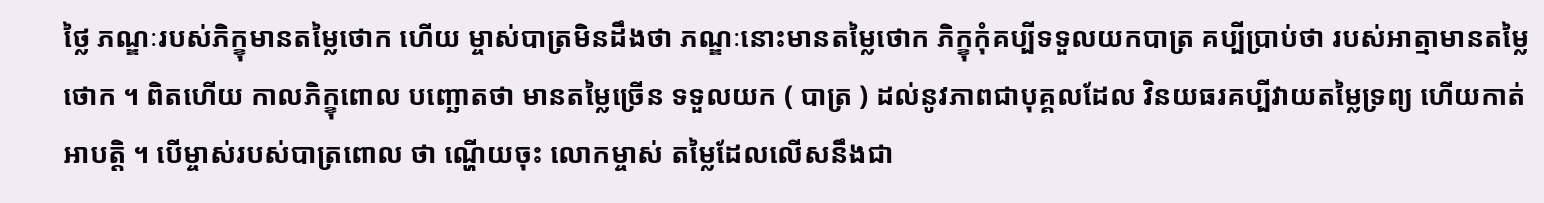ថ្លៃ ភណ្ឌៈរបស់ភិក្ខុមានតម្លៃថោក ហើយ ម្ចាស់បាត្រមិនដឹងថា ភណ្ឌៈនោះមានតម្លៃថោក ភិក្ខុកុំគប្បីទទួលយកបាត្រ គប្បីប្រាប់ថា របស់អាត្មាមានតម្លៃថោក ។ ពិតហើយ កាលភិក្ខុពោល បញ្ឆោតថា មានតម្លៃច្រើន ទទួលយក ( បាត្រ ) ដល់នូវភាពជាបុគ្គលដែល វិនយធរគប្បីវាយតម្លៃទ្រព្យ ហើយកាត់អាបត្តិ ។ បើម្ចាស់របស់បាត្រពោល ថា ណ្ហើយចុះ លោកម្ចាស់ តម្លៃដែលលើសនឹងជា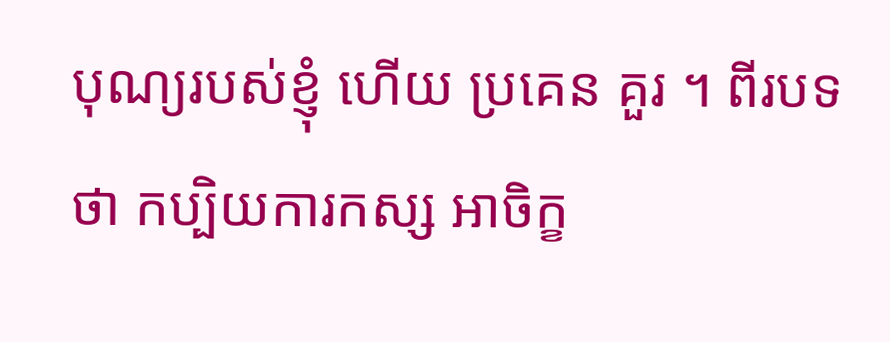បុណ្យរបស់ខ្ញុំ ហើយ ប្រគេន គួរ ។ ពីរបទថា កប្បិយការកស្ស អាចិក្ខ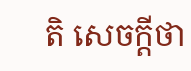តិ សេចក្តីថា